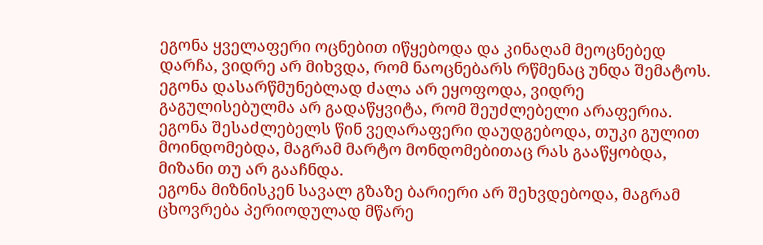ეგონა ყველაფერი ოცნებით იწყებოდა და კინაღამ მეოცნებედ დარჩა, ვიდრე არ მიხვდა, რომ ნაოცნებარს რწმენაც უნდა შემატოს.
ეგონა დასარწმუნებლად ძალა არ ეყოფოდა, ვიდრე გაგულისებულმა არ გადაწყვიტა, რომ შეუძლებელი არაფერია.
ეგონა შესაძლებელს წინ ვეღარაფერი დაუდგებოდა, თუკი გულით მოინდომებდა, მაგრამ მარტო მონდომებითაც რას გააწყობდა, მიზანი თუ არ გააჩნდა.
ეგონა მიზნისკენ სავალ გზაზე ბარიერი არ შეხვდებოდა, მაგრამ ცხოვრება პერიოდულად მწარე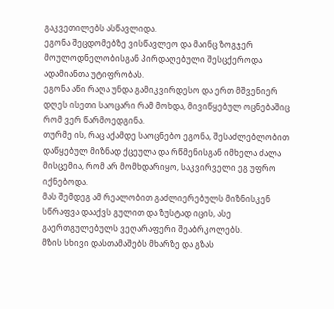გაკვეთილებს ასწავლიდა.
ეგონა შეცდომებზე ვისწავლეო და მაინც ზოგჯერ მოულოდნელობისგან პირდაღებული შესცქეროდა ადამიანთა უტიფრობას.
ეგონა აწი რაღა უნდა გამიკვირდესო და ერთ მშვენიერ დღეს ისეთი საოცარი რამ მოხდა, მივიწყებულ ოცნებაშიც რომ ვერ წარმოედგინა.
თურმე ის, რაც აქამდე საოცნებო ეგონა, შესაძლებლობით დაწყებულ მიზნად ქცეულა და რწმენისგან იმხელა ძალა მისცემია, რომ არ მომხდარიყო, საკვირველი ეგ უფრო იქნებოდა.
მას შემდეგ ამ რეალობით გაძლიერებულს მიზნისკენ სწრაფვა დააქვს გულით და ზუსტად იცის, ასე გაერთგულებულს ვეღარაფერი შეაბრკოლებს.
მზის სხივი დასთამაშებს მხარზე და გზას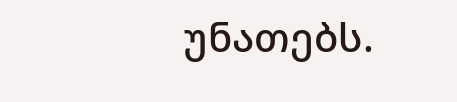უნათებს.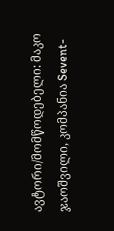ავტორი/მომწოდებელი: მაკო ჯაოშვილი, კომპანია Sevent-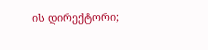ის დირექტორი;